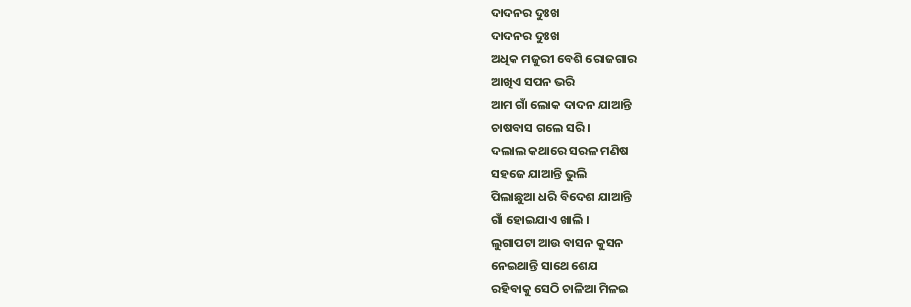ଦାଦନର ଦୁଃଖ
ଦାଦନର ଦୁଃଖ
ଅଧିକ ମଜୁରୀ ବେଶି ରୋଜଗାର
ଆଖିଏ ସପନ ଭରି
ଆମ ଗାଁ ଲୋକ ଦାଦନ ଯାଆନ୍ତି
ଚାଷବାସ ଗଲେ ସରି ।
ଦଲାଲ କଥାରେ ସରଳ ମଣିଷ
ସହଜେ ଯାଆନ୍ତି ଭୁଲି
ପିଲାଛୁଆ ଧରି ବିଦେଶ ଯାଆନ୍ତି
ଗାଁ ହୋଇଯାଏ ଖାଲି ।
ଲୁଗାପଟା ଆଉ ବାସନ କୁସନ
ନେଇଥାନ୍ତି ସାଥେ ଶେଯ
ରହିବାକୁ ସେଠି ଚାଳିଆ ମିଳଇ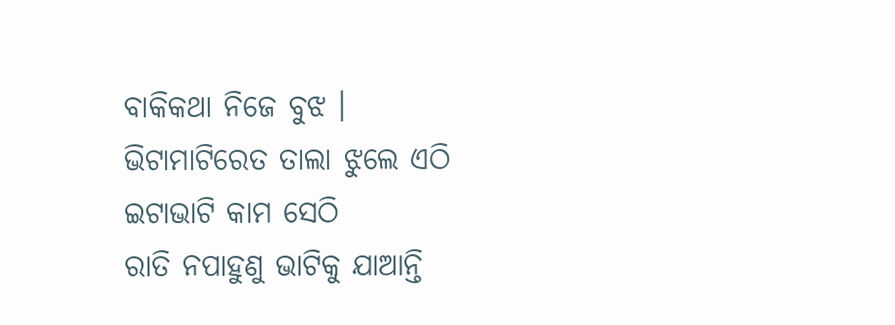ବାକିକଥା ନିଜେ ବୁଝ ।
ଭିଟାମାଟିରେତ ତାଲା ଝୁଲେ ଏଠି
ଇଟାଭାଟି କାମ ସେଠି
ରାତି ନପାହୁଣୁ ଭାଟିକୁ ଯାଆନ୍ତି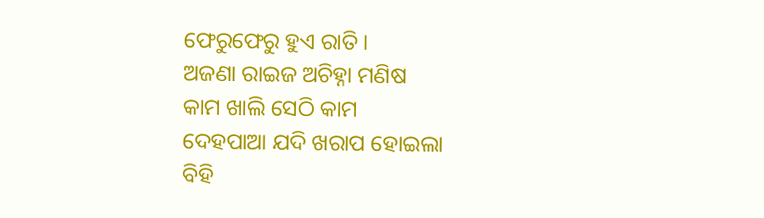ଫେରୁଫେରୁ ହୁଏ ରାତି ।
ଅଜଣା ରାଇଜ ଅଚିହ୍ନା ମଣିଷ
କାମ ଖାଲି ସେଠି କାମ
ଦେହପାଆ ଯଦି ଖରାପ ହୋଇଲା
ବିହି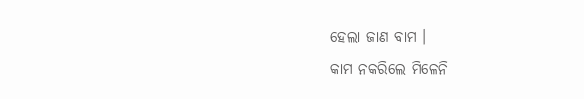ହେଲା ଜାଣ ବାମ ।
କାମ ନକରିଲେ ମିଳେନି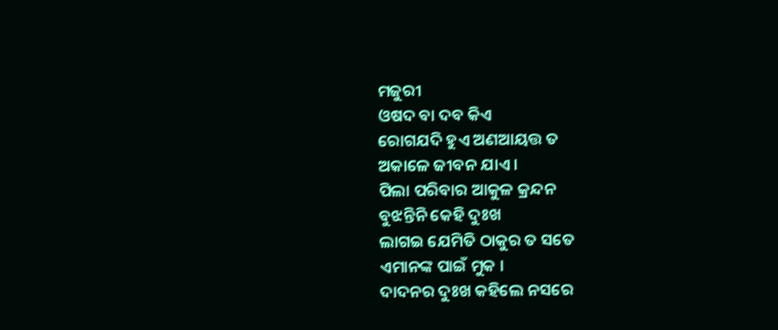ମଜୁରୀ
ଓଷଦ ବା ଦବ କିଏ
ରୋଗଯଦି ହୁଏ ଅଣଆୟତ୍ତ ତ
ଅକାଳେ ଜୀବନ ଯାଏ ।
ପିଲା ପରିବାର ଆକୁଳ କ୍ରନ୍ଦନ
ବୁଝନ୍ତିନି କେହି ଦୁଃଖ
ଲାଗଇ ଯେମିତି ଠାକୁର ତ ସତେ
ଏମାନଙ୍କ ପାଇଁ ମୁକ ।
ଦାଦନର ଦୁଃଖ କହିଲେ ନସରେ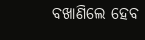ବଖାଣିଲେ ହେବ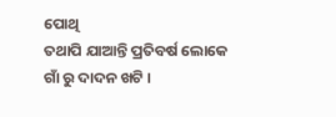ପୋଥି
ତଥାପି ଯାଆନ୍ତି ପ୍ରତିବର୍ଷ ଲୋକେ
ଗାଁ ରୁ ଦାଦନ ଖଟି ।